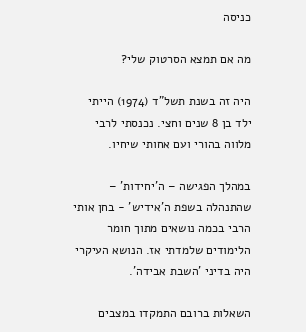כניסה

מה אם תמצא הסרטוק שלי?

היה זה בשנת תשל"ד (1974) הייתי ילד בן 8 שנים וחצי. נכנסתי לרבי מלווה בהורי ועם אחותי שיחיו.

במהלך הפגישה – ה'יחידות' – שהתנהלה בשפת ה'אידיש' - בחן אותי הרבי בכמה נושאים מתוך חומר הלימודים שלמדתי אז. הנושא העיקרי היה בדיני 'השבת אבידה'.

השאלות ברובם התמקדו במצבים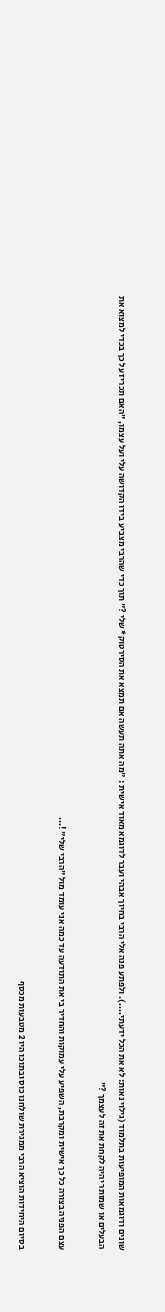שונים ודוגמאות המופיעות בתלמוד (גילוי נאות: לא את הכל ידעתי....). ולפתע פנה אלי הרבי בחיוך אבהי ועבר לדוגמא מאוד אישית : "מה אתה תעשה אם תמצא את הסירטוק* שלי ?" תוך כדי שהרבי מצביע בידו הקדושה עלי ועל עצמו, "האם תכריז על כך בכדי למצוא את הבעלים או שמותר יהיה לקחת את זה לעצמך ?"

עצם הפניה בצורה כל כך אישית ומקרבת, השפיע עלי עמוקות והחדיר בי את התודעה עד כמה אני עומד מול "הרבי שלי" !...

בסיום היחידות הוציא הרבי ממגירת שולחנו כוס ובתוכו היו 2 מטבעות מכסף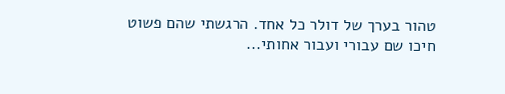טהור בערך של דולר כל אחד. הרגשתי שהם פשוט חיכו שם עבורי ועבור אחותי...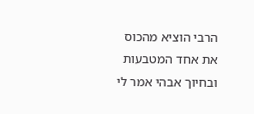הרבי הוציא מהכוס את אחד המטבעות ובחיוך אבהי אמר לי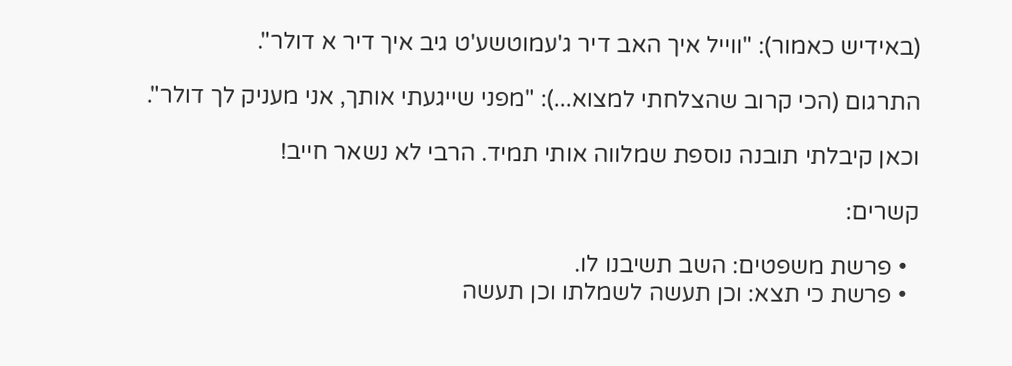(באידיש כאמור): "ווייל איך האב דיר ג'עמוטשע'ט גיב איך דיר א דולר".

התרגום (הכי קרוב שהצלחתי למצוא...): "מפני שייגעתי אותך, אני מעניק לך דולר".

וכאן קיבלתי תובנה נוספת שמלווה אותי תמיד. הרבי לא נשאר חייב!

קשרים:

  • פרשת משפטים: השב תשיבנו לו.
  • פרשת כי תצא: וכן תעשה לשמלתו וכן תעשה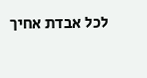לכל אבדת אחיך